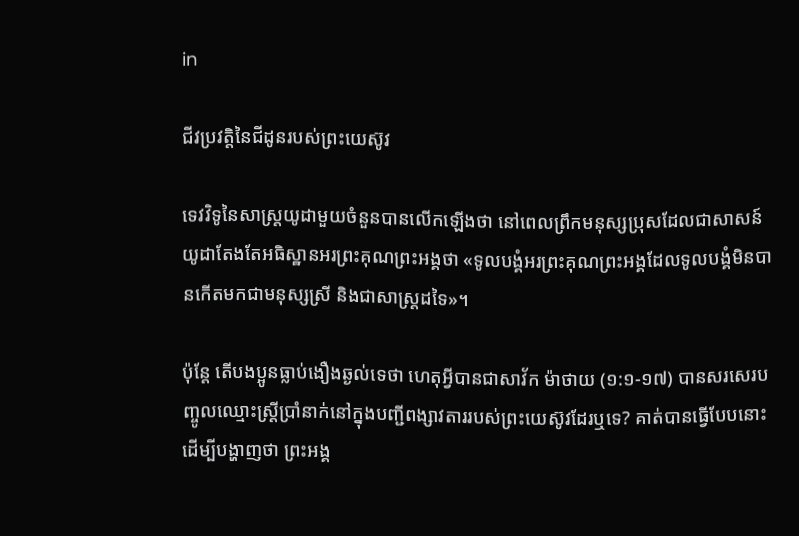in

ជីវប្រវត្តិនៃជីដូនរបស់ព្រះយេស៊ូវ

ទេវវិទូនៃសាស្ត្រយូដាមួយចំនួនបានលើកឡើងថា នៅពេលព្រឹកមនុស្សប្រុសដែលជាសាសន៍យូដាតែងតែអធិស្ឋានអរព្រះគុណព្រះអង្គថា «ទូលបង្គំអរព្រះគុណព្រះអង្គដែលទូលបង្គំមិនបានកើតមកជាមនុស្សស្រី និងជាសាស្ត្រដទៃ»។

ប៉ុន្តែ តើបងប្អូនធ្លាប់ងឿងឆ្ងល់ទេថា ហេតុអ្វីបានជាសាវ័ក ម៉ាថាយ (១:១-១៧) បានសរសេរបញ្ចូលឈ្មោះស្ត្រីប្រាំនាក់នៅក្នុងបញ្ជីពង្សាវតាររបស់ព្រះយេស៊ូវដែរឬទេ? គាត់បានធ្វើបែបនោះ ដើម្បីបង្ហាញថា ព្រះអង្គ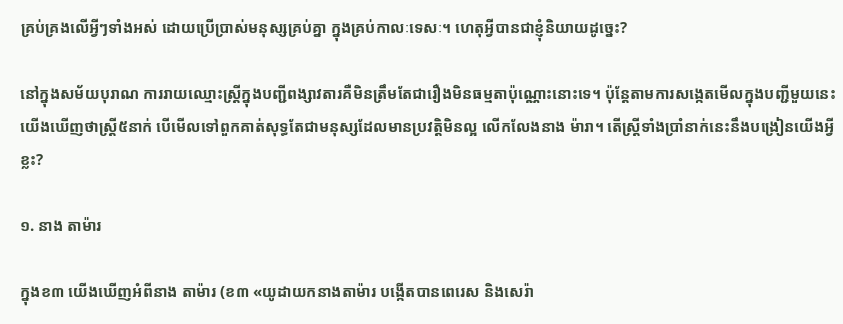គ្រប់គ្រងលើអ្វីៗទាំងអស់ ដោយប្រើប្រាស់មនុស្សគ្រប់គ្នា ក្នុងគ្រប់កាលៈទេសៈ។ ហេតុអ្វីបានជាខ្ញុំនិយាយដូច្នេះ?

នៅក្នុងសម័យបុរាណ ការរាយឈ្មោះស្ត្រីក្នុងបញ្ជីពង្សាវតារគឺមិនត្រឹមតែជារឿងមិនធម្មតាប៉ុណ្ណោះនោះទេ។ ប៉ុន្តែតាមការសង្កេតមើលក្នុងបញ្ជីមួយនេះ យើងឃើញថាស្ត្រី៥នាក់ បើមើលទៅពួកគាត់សុទ្ធតែជាមនុស្សដែលមានប្រវត្តិមិនល្អ លើកលែងនាង ម៉ារា។ តើស្ត្រីទាំងប្រាំនាក់នេះនឹងបង្រៀនយើងអ្វីខ្លះ?

១. នាង តាម៉ារ

ក្នុងខ៣ យើងឃើញអំពីនាង តាម៉ារ (ខ៣ «យូដាយកនាងតាម៉ារ បង្កើតបានពេរេស និងសេរ៉ា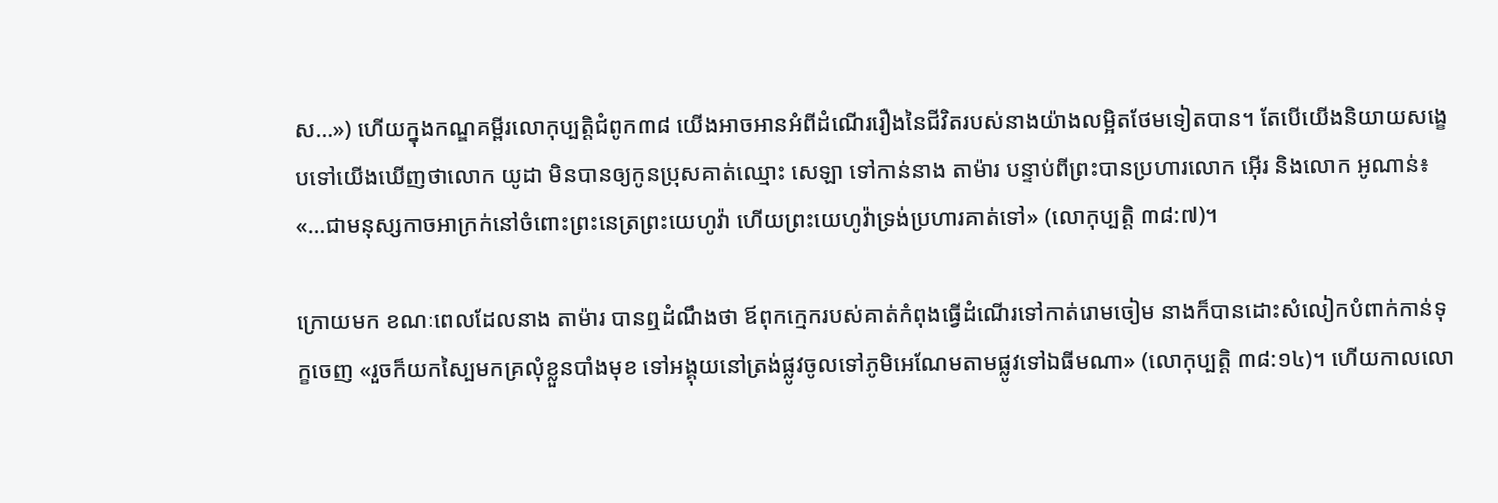ស…») ហើយក្នុងកណ្ឌគម្ពីរលោកុប្បត្ដិជំពូក៣៨ យើងអាចអានអំពីដំណើររឿងនៃជីវិតរបស់នាងយ៉ាងលម្អិតថែមទៀតបាន។ តែបើយើងនិយាយសង្ខេបទៅយើងឃើញថាលោក យូដា មិនបានឲ្យកូនប្រុសគាត់ឈ្មោះ សេឡា ទៅកាន់នាង តាម៉ារ បន្ទាប់ពីព្រះបានប្រហារលោក អ៊ើរ និងលោក អូណាន់៖ «…ជាមនុស្សកាចអាក្រក់នៅចំពោះព្រះនេត្រព្រះយេហូវ៉ា ហើយព្រះយេហូវ៉ាទ្រង់ប្រហារគាត់ទៅ» (លោកុប្បត្ដិ ៣៨:៧)។

ក្រោយមក ខណៈពេលដែលនាង តាម៉ារ បានឮដំណឹងថា ឪពុកក្មេករបស់គាត់កំពុងធ្វើដំណើរទៅកាត់រោមចៀម នាងក៏បានដោះសំលៀកបំពាក់កាន់ទុក្ខចេញ «រួចក៏យកស្បៃមកគ្រលុំខ្លួនបាំងមុខ ទៅអង្គុយនៅត្រង់ផ្លូវចូលទៅភូមិអេណែមតាមផ្លូវទៅឯធីមណា» (លោកុប្បត្ដិ ៣៨:១៤)។ ហើយកាលលោ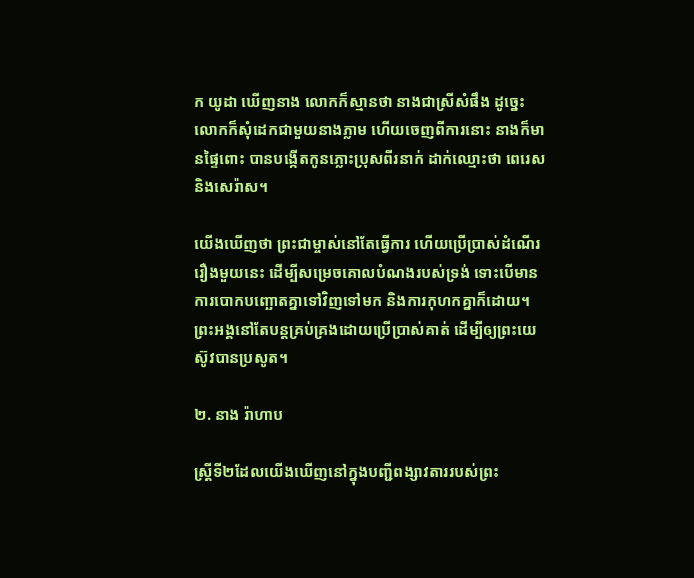ក យូដា ឃើញនាង លោកក៏ស្មានថា នាងជាស្រីសំផឹង ដូច្នេះលោកក៏សុំដេកជាមួយនាងភ្លាម ហើយចេញពីការនោះ នាងក៏មានផ្ទៃពោះ បានបង្កើតកូនភ្លោះប្រុសពីរនាក់ ដាក់ឈ្មោះថា ពេរេស និងសេរ៉ាស។

យើងឃើញថា ព្រះជាម្ចាស់នៅតែធ្វើការ ហើយប្រើប្រាស់ដំណើររឿងមួយនេះ ដើម្បីសម្រេចគោលបំណងរបស់ទ្រង់ ទោះបើមានការបោកបញ្ឆោតគ្នាទៅវិញទៅមក និងការកុហកគ្នាក៏ដោយ។ ព្រះអង្គនៅតែបន្តគ្រប់គ្រងដោយប្រើប្រាស់គាត់ ដើម្បីឲ្យព្រះយេស៊ូវបានប្រសូត។

២. នាង រ៉ាហាប

ស្ត្រីទី២ដែលយើងឃើញនៅក្នុងបញ្ជីពង្សាវតាររបស់ព្រះ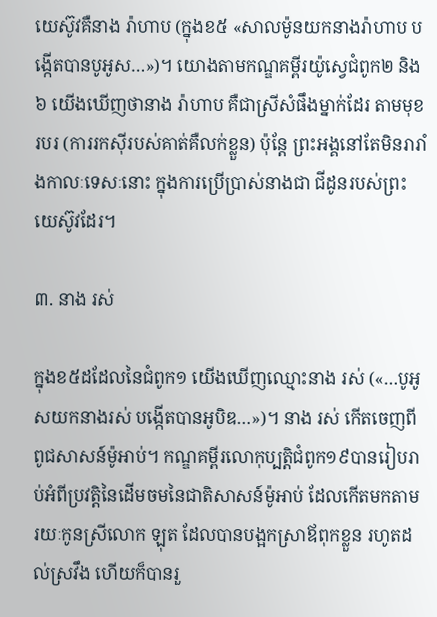យេស៊ូវគឺនាង រ៉ាហាប (ក្នុងខ៥ «សាលម៉ូនយកនាងរ៉ាហាប បង្កើតបានបូអូស‍…»)។ យោងតាមកណ្ឌគម្ពីរយ៉ូស្វេជំពូក២ និង៦ យើងឃើញថានាង រ៉ាហាប គឺជាស្រីសំផឹងម្នាក់ដែរ តាមមុខរបរ (ការរកស៊ីរបស់គាត់គឺលក់ខ្លួន) ប៉ុន្តែ ព្រះអង្គនៅតែមិនរារាំងកាលៈទេសៈនោះ ក្នុងការប្រើប្រាស់នាងជា ជីដូនរបស់ព្រះយេស៊ូវដែរ។

៣. នាង រស់

ក្នុងខ៥ដដែលនៃជំពូក១ យើងឃើញឈ្មោះនាង រស់ («…បូអូស‍យកនាងរស់ បង្កើតបានអូបិឌ‍…»)។ នាង រស់ កើតចេញពីពូជសាសន៍ម៉ូអាប់។ កណ្ឌគម្ពីរលោកុប្បត្ដិជំពូក១៩បានរៀបរាប់អំពីប្រវត្តិនៃដើមចមនៃជាតិសាសន៍ម៉ូអាប់ ដែលកើតមកតាម រយៈកូនស្រីលោក ឡុត ដែលបានបង្អកស្រាឪពុកខ្លួន រហូតដល់ស្រវឹង ហើយក៏បានរួ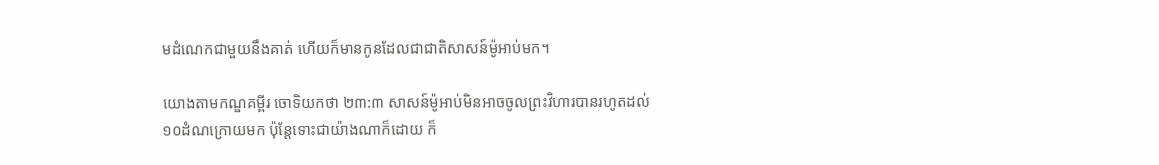មដំណេកជាមួយនឹងគាត់ ហើយក៏មានកូនដែលជាជាតិសាសន៍ម៉ូអាប់មក។

យោងតាមកណ្ឌគម្ពីរ ចោទិយកថា ២៣:៣ សាសន៍ម៉ូអាប់មិនអាចចូលព្រះវិហារបានរហូតដល់១០ដំណក្រោយមក ប៉ុន្តែទោះជាយ៉ាងណាក៏ដោយ ក៏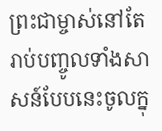ព្រះជាម្ចាស់នៅតែរាប់បញ្ចូលទាំងសាសន៍បែបនេះចូលក្នុ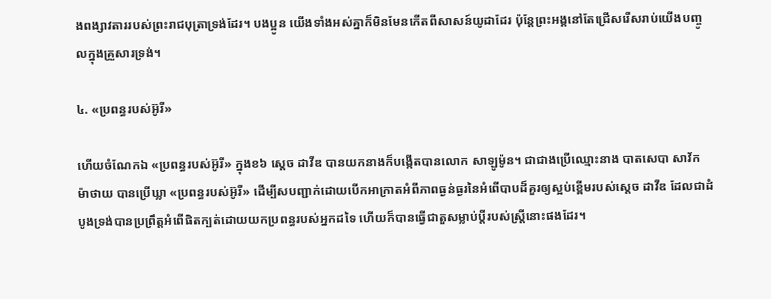ងពង្សាវតាររបស់ព្រះរាជបុត្រាទ្រង់ដែរ។ បងប្អូន យើងទាំងអស់គ្នាក៏មិនមែនកើតពីសាសន៍យូដាដែរ ប៉ុន្តែព្រះអង្គនៅតែជ្រើសរើសរាប់យើងបញ្ចូលក្នុងគ្រួសារទ្រង់។

៤. «ប្រពន្ធរបស់អ៊ូរី»

ហើយចំណែកឯ «ប្រពន្ធរបស់អ៊ូរី» ក្នុងខ៦ ស្ដេច ដាវីឌ បានយកនាងក៏បង្កើតបានលោក សាឡូម៉ូន។ ជាជាងប្រើឈ្មោះនាង បាតសេបា សាវ័ក ម៉ាថាយ បានប្រើឃ្លា «ប្រពន្ធរបស់អ៊ូរី» ដើម្បីសបញ្ជាក់ដោយបើកអាក្រាតអំពីភាពធ្ងន់ធ្ងរនៃអំពើបាបដ៏គួរឲ្យស្អប់ខ្ពើមរបស់ស្ដេច ដាវីឌ ដែលជាដំបូងទ្រង់បានប្រព្រឹត្តអំពើផិតក្បត់ដោយយកប្រពន្ធរបស់អ្នកដទៃ ហើយក៏បានធ្វើជាតួសម្លាប់ប្ដីរបស់ស្ត្រីនោះផងដែរ។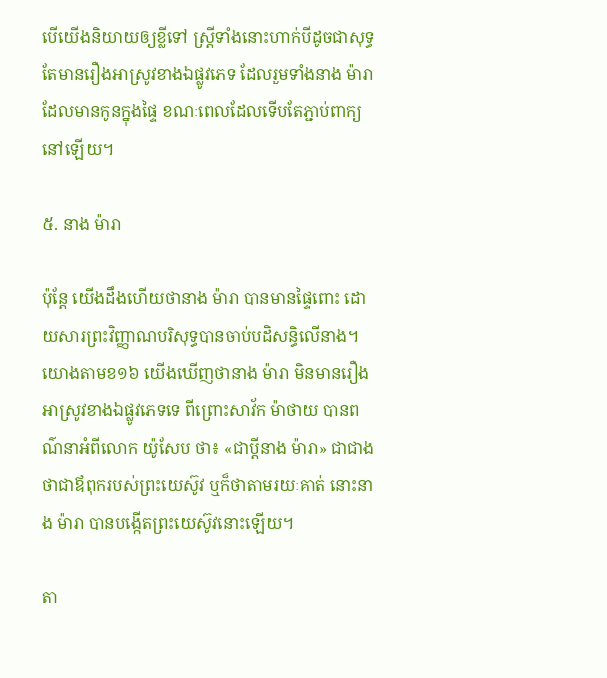បើយើងនិយាយឲ្យខ្លីទៅ ស្ត្រីទាំងនោះហាក់បីដូចជាសុទ្ធតែមានរឿងអាស្រូវខាងឯផ្លូវភេទ ដែលរួមទាំងនាង ម៉ារា ដែលមានកូនក្នុងផ្ទៃ ខណៈពេលដែលទើបតែភ្ជាប់ពាក្យនៅឡើយ។

៥. នាង ម៉ារា

ប៉ុន្តែ យើងដឹងហើយថានាង ម៉ារា បានមានផ្ទៃពោះ ដោយសារព្រះវិញ្ញាណបរិសុទ្ធបានចាប់បដិសន្ធិលើនាង។ យោងតាមខ១៦ យើងឃើញថានាង ម៉ារា មិនមានរឿងអាស្រូវខាងឯផ្លូវភេទទេ ពីព្រោះសាវ័ក ម៉ាថាយ បានពណ៌នាអំពីលោក យ៉ូសែប ថា៖ «ជាប្ដីនាង ម៉ារា» ជាជាងថាជាឪពុករបស់ព្រះយេស៊ូវ ឬក៏ថាតាមរយៈគាត់ នោះនាង ម៉ារា បានបង្កើតព្រះយេស៊ូវនោះឡើយ។

តា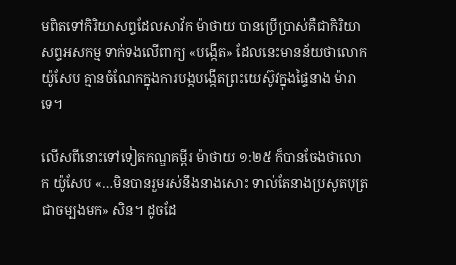មពិតទៅកិរិយាសព្ទដែលសាវ័ក ម៉ាថាយ បានប្រើប្រាស់គឺជាកិរិយាសព្ទអសកម្ម ទាក់ទងលើពាក្យ «បង្កើត» ដែលនេះមានន័យថាលោក យ៉ូសែប គ្មានចំណែកក្នុងការបង្កបង្កើតព្រះយេស៊ូវក្នុងផ្ទៃនាង ម៉ារា ទេ។

លើសពីនោះទៅទៀតកណ្ឌគម្ពីរ ម៉ាថាយ ១:២៥ ក៏បានចែងថាលោក យ៉ូសែប «…មិនបានរួមរស់នឹងនាងសោះ ទាល់តែនាងប្រសូតបុត្រជាចម្បងមក» សិន។ ដូចដែ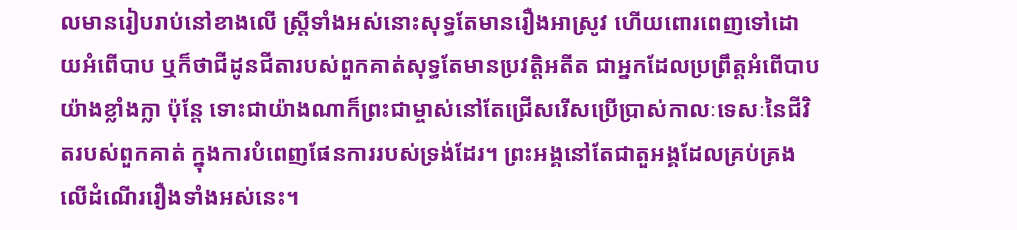លមានរៀបរាប់នៅខាងលើ ស្ត្រីទាំងអស់នោះសុទ្ធតែមានរឿងអាស្រូវ ហើយពោរពេញទៅដោយអំពើបាប ឬក៏ថាជីដូនជីតារបស់ពួកគាត់សុទ្ធតែមានប្រវត្តិអតីត ជាអ្នកដែលប្រព្រឹត្តអំពើបាបយ៉ាងខ្លាំងក្លា ប៉ុន្តែ ទោះជាយ៉ាងណាក៏ព្រះជាម្ចាស់នៅតែជ្រើសរើសប្រើប្រាស់កាលៈទេសៈនៃជីវិតរបស់ពួកគាត់ ក្នុងការបំពេញផែនការរបស់ទ្រង់ដែរ។ ព្រះអង្គនៅតែជាតួអង្គដែលគ្រប់គ្រងលើដំណើររឿងទាំងអស់នេះ។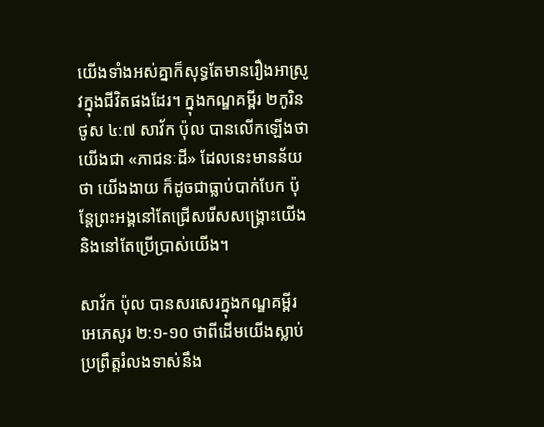យើងទាំងអស់គ្នាក៏សុទ្ធតែមានរឿងអាស្រូវក្នុងជីវិតផងដែរ។ ក្នុងកណ្ឌគម្ពីរ ២កូរិនថូស ៤:៧ សាវ័ក ប៉ុល បានលើកឡើងថាយើងជា «ភាជនៈដី» ដែលនេះមានន័យថា យើងងាយ ក៏ដូចជាធ្លាប់បាក់បែក ប៉ុន្តែព្រះអង្គនៅតែជ្រើសរើសសង្គ្រោះយើង និងនៅតែប្រើប្រាស់យើង។

សាវ័ក ប៉ុល បានសរសេរក្នុងកណ្ឌគម្ពីរ អេភេសូរ ២:១-១០ ថាពីដើមយើងស្លាប់ ប្រព្រឹត្តរំលងទាស់នឹង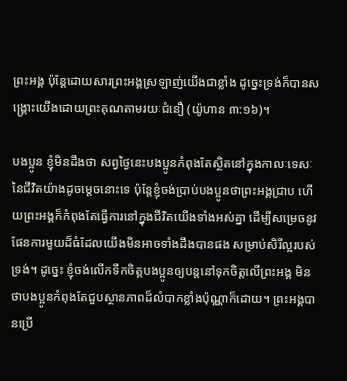ព្រះអង្គ ប៉ុន្តែដោយសារព្រះអង្គស្រឡាញ់យើងជាខ្លាំង ដូច្នេះទ្រង់ក៏បានសង្គ្រោះយើងដោយព្រះគុណតាមរយៈជំនឿ (យ៉ូហាន ៣:១៦)។

បងប្អូន ខ្ញុំមិនដឹងថា សព្វថ្ងៃនេះបងប្អូនកំពុងតែស្ថិតនៅក្នុងកាលៈទេសៈនៃជីវិតយ៉ាងដូចម្ដេចនោះទេ ប៉ុន្តែខ្ញុំចង់ប្រាប់បងប្អូនថាព្រះអង្គជ្រាប ហើយព្រះអង្គក៏កំពុងតែធ្វើការនៅក្នុងជីវិតយើងទាំងអស់គ្នា ដើម្បីសម្រេចនូវផែនការមួយដ៏ធំដែលយើងមិនអាចទាំងដឹងបានផង សម្រាប់សិរីល្អរបស់ទ្រង់។ ដូច្នេះ ខ្ញុំចង់លើកទឹកចិត្តបងប្អូនឲ្យបន្តនៅទុកចិត្តលើព្រះអង្គ មិនថាបងប្អូនកំពុងតែជួបស្ថានភាពដ៏លំបាកខ្លាំងប៉ុណ្ណាក៏ដោយ។ ព្រះអង្គបានប្រើ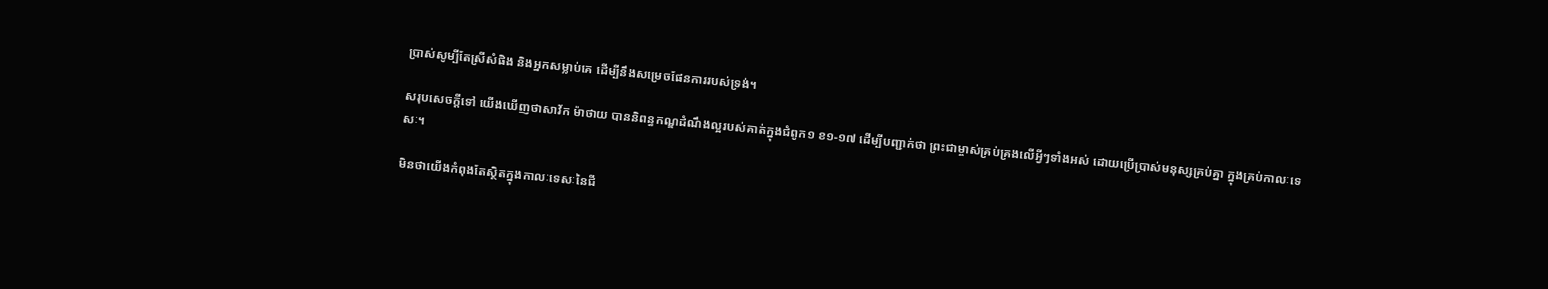ប្រាស់សូម្បីតែស្រីសំផិង និងអ្នកសម្លាប់គេ ដើម្បីនឹងសម្រេចផែនការរបស់ទ្រង់។

សរុបសេចក្ដីទៅ យើងឃើញថាសាវ័ក ម៉ាថាយ បាននិពន្ធកណ្ឌដំណឹងល្អរបស់គាត់ក្នុងជំពូក១ ខ១-១៧ ដើម្បីបញ្ជាក់ថា ព្រះជាម្ចាស់គ្រប់គ្រងលើអ្វីៗទាំងអស់ ដោយប្រើប្រាស់មនុស្សគ្រប់គ្នា ក្នុងគ្រប់កាលៈទេសៈ។

មិនថាយើងកំពុងតែស្ថិតក្នុងកាលៈទេសៈនៃជី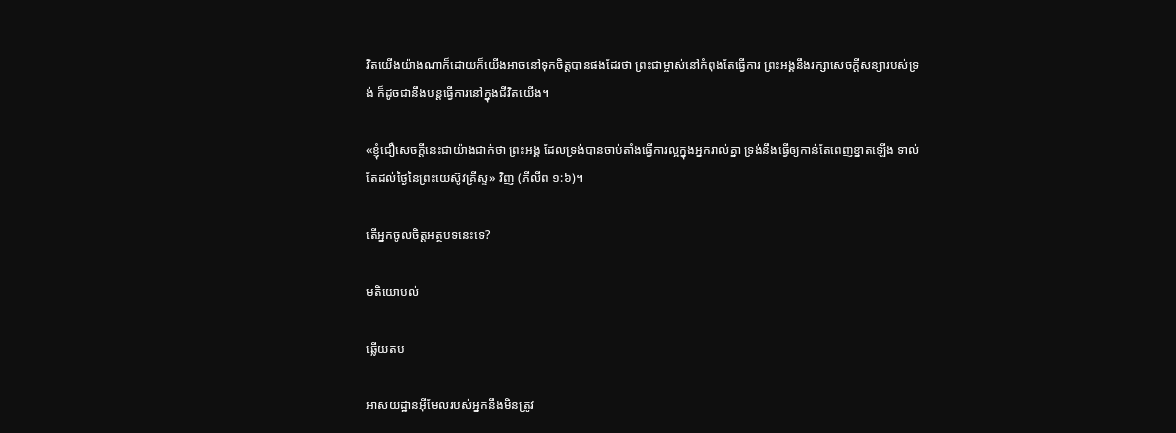វិតយើងយ៉ាងណាក៏ដោយក៏យើងអាចនៅទុកចិត្តបានផងដែរថា ព្រះជាម្ចាស់នៅកំពុងតែធ្វើការ ព្រះអង្គនឹងរក្សាសេចក្តីសន្យារបស់ទ្រង់ ក៏ដូចជានឹងបន្តធ្វើការនៅក្នុងជីវិតយើង។

«ខ្ញុំជឿសេចក្ដីនេះជាយ៉ាងជាក់ថា ព្រះអង្គ ដែលទ្រង់បានចាប់តាំងធ្វើការល្អក្នុងអ្នករាល់គ្នា ទ្រង់នឹងធ្វើឲ្យកាន់តែពេញខ្នាតឡើង ទាល់តែដល់ថ្ងៃនៃព្រះយេស៊ូវគ្រីស្ទ» វិញ (ភីលីព ១:៦)។

តើអ្នកចូលចិត្តអត្ថបទនេះទេ?

មតិយោបល់

ឆ្លើយតប

អាសយដ្ឋានអ៊ីមែលរបស់អ្នកនឹងមិនត្រូវ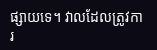ផ្សាយទេ។ វាលដែលត្រូវការ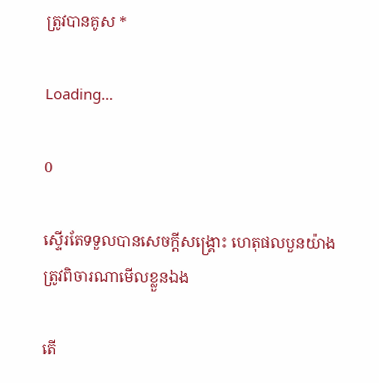ត្រូវបានគូស *

Loading…

0

ស្ទើរតែទទួលបានសេចក្ដីសង្គ្រោះ ហេតុផលបួនយ៉ាងត្រូវពិចារណាមើលខ្លួនឯង

តើ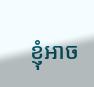ខ្ញុំអាច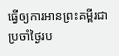ធ្វើឲ្យការអានព្រះគម្ពីរជាប្រចាំថ្ងៃរប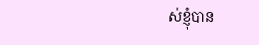ស់ខ្ញុំបាន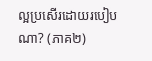ល្អប្រសើរដោយរបៀបណា? (ភាគ២)